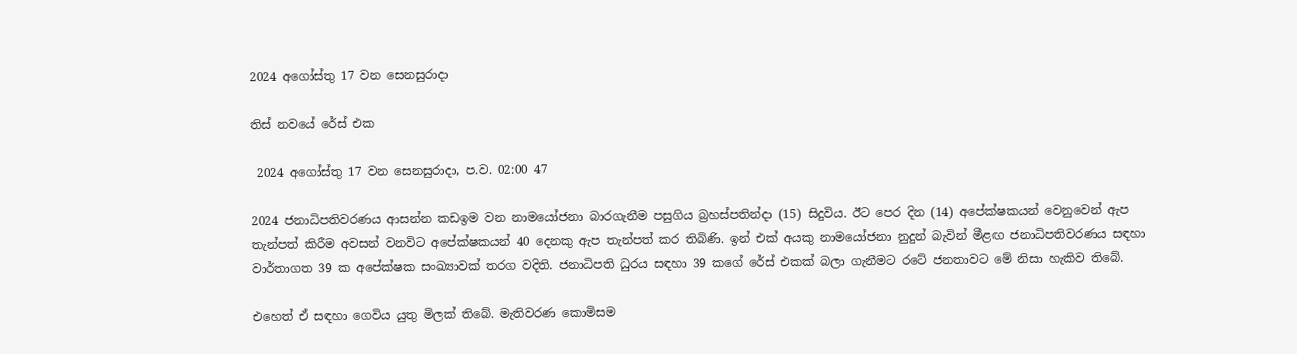2024 අගෝස්තු 17 වන සෙනසුරාදා

තිස් නවයේ රේස් එක

 2024 අගෝස්තු 17 වන සෙනසුරාදා, ප.ව. 02:00 47

2024 ජනාධිපතිවරණය ආසන්න කඩඉම වන නාමයෝජනා බාරගැනීම පසුගිය බ්‍රහස්පතින්දා (15) සිදුවිය. ඊට පෙර දින (14) අපේක්ෂකයන් වෙනුවෙන් ඇප තැන්පත් කිරීම අවසන් වනවිට අපේක්ෂකයන් 40 දෙනකු ඇප තැන්පත් කර තිබිණි. ඉන් එක් අයකු නාමයෝජනා නුදුන් බැවින් මීළඟ ජනාධිපතිවරණය සඳහා වාර්තාගත 39 ක අපේක්ෂක සංඛ්‍යාවක් තරග වදිති. ජනාධිපති ධුරය සඳහා 39 කගේ රේස් එකක් බලා ගැනීමට රටේ ජනතාවට මේ නිසා හැකිව තිබේ.

එහෙත් ඒ සඳහා ගෙවිය යුතු මිලක් තිබේ. මැතිවරණ කොමිසම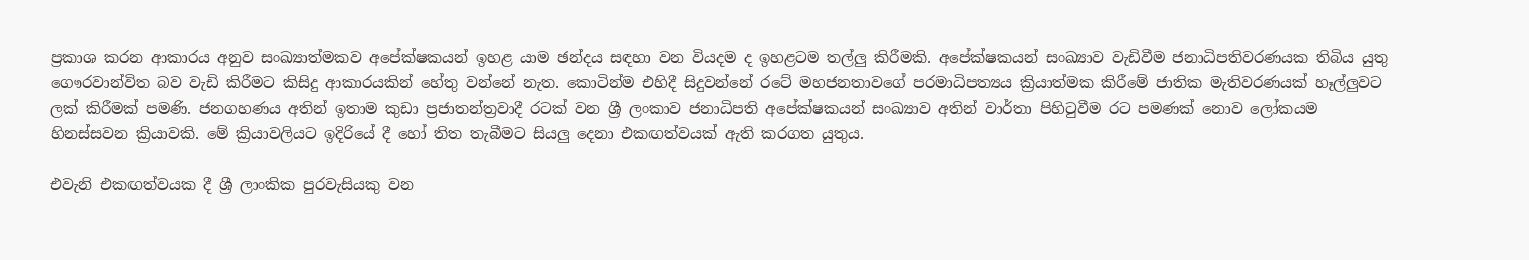ප්‍රකාශ කරන ආකාරය අනුව සංඛ්‍යාත්මකව අපේක්ෂකයන් ඉහළ යාම ඡන්දය සඳහා වන වියදම ද ඉහළටම තල්ලු කිරීමකි. අපේක්ෂකයන් සංඛ්‍යාව වැඩිවීම ජනාධිපතිවරණයක තිබිය යුතු ගෞරවාන්විත බව වැඩි කිරීමට කිසිදු ආකාරයකින් හේතු වන්නේ නැත. කොටින්ම එහිදී සිදුවන්නේ රටේ මහජනතාවගේ පරමාධිපත්‍යය ක්‍රියාත්මක කිරීමේ ජාතික මැතිවරණයක් හෑල්ලුවට ලක් කිරීමක් පමණි. ජනගහණය අතින් ඉතාම කුඩා ප්‍රජාතන්ත්‍රවාදී රටක් වන ශ්‍රී ලංකාව ජනාධිපති අපේක්ෂකයන් සංඛ්‍යාව අතින් වාර්තා පිහිටුවීම රට පමණක් නොව ලෝකයම හිනස්සවන ක්‍රියාවකි. මේ ක්‍රියාවලියට ඉදිරියේ දී හෝ තිත තැබීමට සියලු දෙනා එකඟත්වයක් ඇති කරගත යුතුය.

එවැනි එකඟත්වයක දී ශ්‍රී ලාංකික පුරවැසියකු වන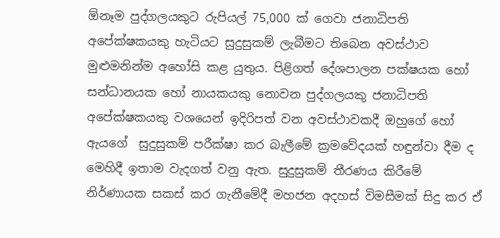ඕනෑම පුද්ගලයකුට රුපියල් 75,000 ක් ගෙවා ජනාධිපති අපේක්ෂකයකු හැටියට සුදුසුකම් ලැබීමට තිබෙන අවස්ථාව මුළුමනින්ම අහෝසි කළ යුතුය. පිළිගත් දේශපාලන පක්ෂයක හෝ සන්ධානයක හෝ නායකයකු නොවන පුද්ගලයකු ජනාධිපති අපේක්ෂකයකු වශයෙන් ඉදිරිපත් වන අවස්ථාවකදී ඔහුගේ හෝ ඇයගේ  සුදුසුකම් පරීක්ෂා කර බැලීමේ ක්‍රමවේදයක් හඳුන්වා දීම ද මෙහිදී ඉතාම වැදගත් වනු ඇත. සුදුසුකම් තීරණය කිරීමේ නිර්ණායක සකස් කර ගැනීමේදී මහජන අදහස් විමසීමක් සිදු කර ඒ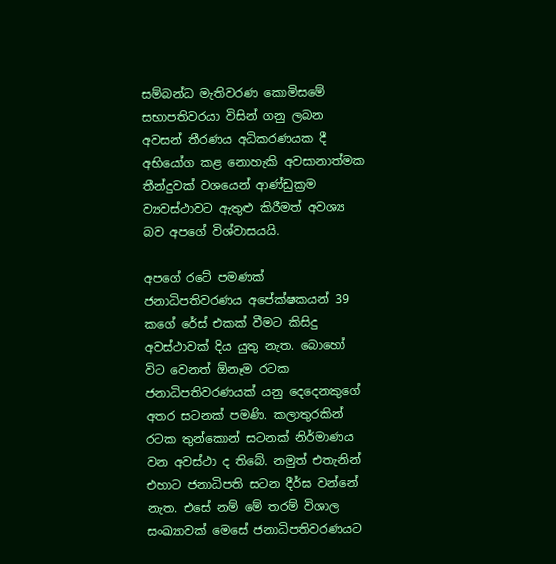සම්බන්ධ මැතිවරණ කොමිසමේ සභාපතිවරයා විසින් ගනු ලබන අවසන් තීරණය අධිකරණයක දී අභියෝග කළ නොහැකි අවසානාත්මක තීන්දුවක් වශයෙන් ආණ්ඩුක්‍රම ව්‍යවස්ථාවට ඇතුළු කිරීමත් අවශ්‍ය බව අපගේ විශ්වාසයයි.

අපගේ රටේ පමණක් ජනාධිපතිවරණය අපේක්ෂකයන් 39 කගේ රේස් එකක් වීමට කිසිදු අවස්ථාවක් දිය යුතු නැත. බොහෝ විට වෙනත් ඕනෑම රටක ජනාධිපතිවරණයක් යනු දෙදෙනකුගේ අතර සටනක් පමණි. කලාතුරකින් රටක තුන්කොන් සටනක් නිර්මාණය වන අවස්ථා ද තිබේ. නමුත් එතැනින් එහාට ජනාධිපති සටන දීර්ඝ වන්නේ නැත. එසේ නම් මේ තරම් විශාල සංඛ්‍යාවක් මෙසේ ජනාධිපතිවරණයට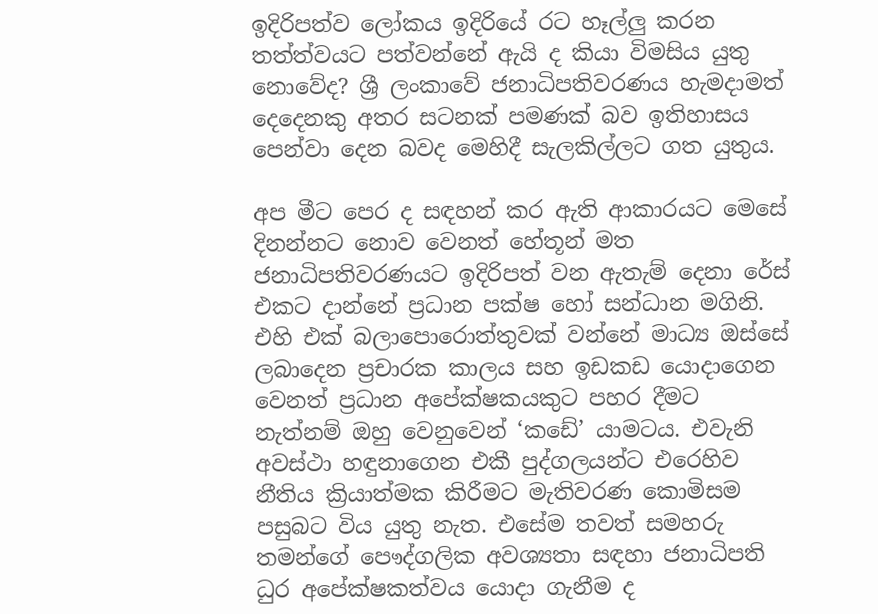ඉදිරිපත්ව ලෝකය ඉදිරියේ රට හෑල්ලු කරන තත්ත්වයට පත්වන්නේ ඇයි ද කියා විමසිය යුතු නොවේද? ශ්‍රී ලංකාවේ ජනාධිපතිවරණය හැමදාමත් දෙදෙනකු අතර සටනක් පමණක් බව ඉතිහාසය පෙන්වා දෙන බවද මෙහිදී සැලකිල්ලට ගත යුතුය.

අප මීට පෙර ද සඳහන් කර ඇති ආකාරයට මෙසේ දිනන්නට නොව වෙනත් හේතූන් මත ජනාධිපතිවරණයට ඉදිරිපත් වන ඇතැම් දෙනා රේස් එකට දාන්නේ ප්‍රධාන පක්ෂ හෝ සන්ධාන මගිනි. එහි එක් බලාපොරොත්තුවක් වන්නේ මාධ්‍ය ඔස්සේ ලබාදෙන ප්‍රචාරක කාලය සහ ඉඩකඩ යොදාගෙන වෙනත් ප්‍රධාන අපේක්ෂකයකුට පහර දීමට නැත්නම් ඔහු වෙනුවෙන් ‘කඩේ’ යාමටය. එවැනි අවස්ථා හඳුනාගෙන එකී පුද්ගලයන්ට එරෙහිව නීතිය ක්‍රියාත්මක කිරීමට මැතිවරණ කොමිසම පසුබට විය යුතු නැත. එසේම තවත් සමහරු තමන්ගේ පෞද්ගලික අවශ්‍යතා සඳහා ජනාධිපති ධුර අපේක්ෂකත්වය යොදා ගැනීම ද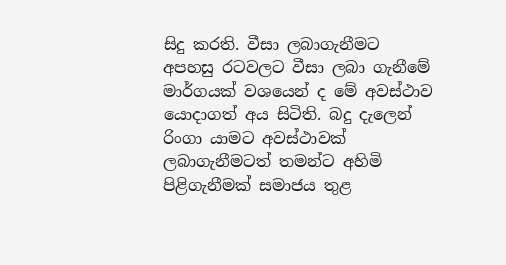සිදු කරති. වීසා ලබාගැනීමට අපහසු රටවලට වීසා ලබා ගැනීමේ මාර්ගයක් වශයෙන් ද මේ අවස්ථාව යොදාගත් අය සිටිති. බදු දැලෙන් රිංගා යාමට අවස්ථාවක් ලබාගැනීමටත් තමන්ට අහිමි පිළිගැනීමක් සමාජය තුළ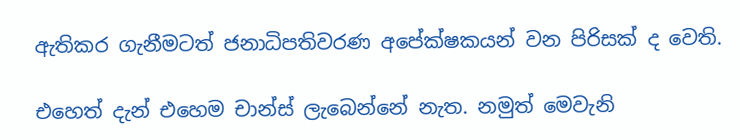ඇතිකර ගැනීමටත් ජනාධිපතිවරණ අපේක්ෂකයන් වන පිරිසක් ද වෙති.

එහෙත් දැන් එහෙම චාන්ස් ලැබෙන්නේ නැත. නමුත් මෙවැනි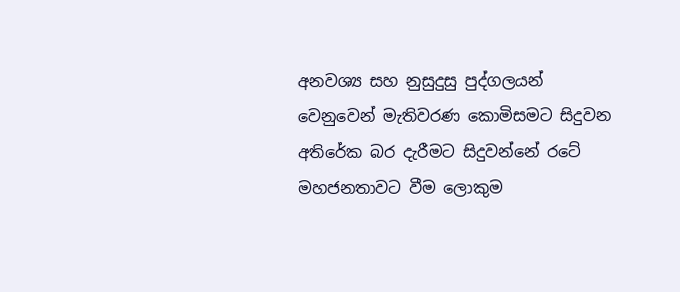අනවශ්‍ය සහ නුසුදුසු පුද්ගලයන් වෙනුවෙන් මැතිවරණ කොමිසමට සිදුවන අතිරේක බර දැරීමට සිදුවන්නේ රටේ මහජනතාවට වීම ලොකුම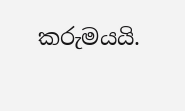කරුමයයි.